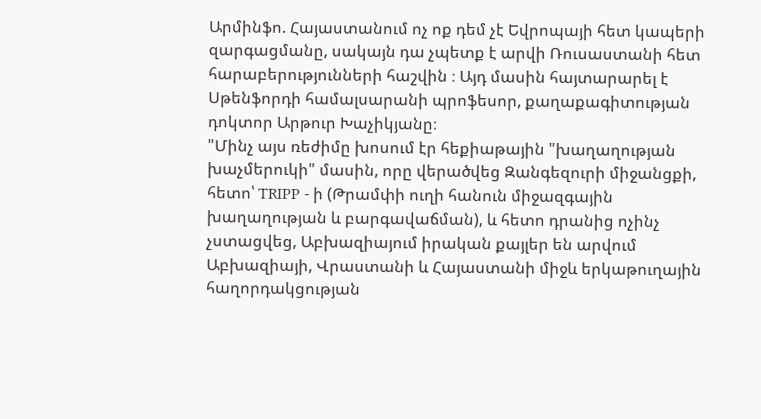Արմինֆո. Հայաստանում ոչ ոք դեմ չէ Եվրոպայի հետ կապերի զարգացմանը, սակայն դա չպետք է արվի Ռուսաստանի հետ հարաբերությունների հաշվին ։ Այդ մասին հայտարարել է Սթենֆորդի համալսարանի պրոֆեսոր, քաղաքագիտության դոկտոր Արթուր Խաչիկյանը։
"Մինչ այս ռեժիմը խոսում էր հեքիաթային "խաղաղության խաչմերուկի" մասին, որը վերածվեց Զանգեզուրի միջանցքի, հետո՝ TRIPP - ի (Թրամփի ուղի հանուն միջազգային խաղաղության և բարգավաճման), և հետո դրանից ոչինչ չստացվեց, Աբխազիայում իրական քայլեր են արվում Աբխազիայի, Վրաստանի և Հայաստանի միջև երկաթուղային հաղորդակցության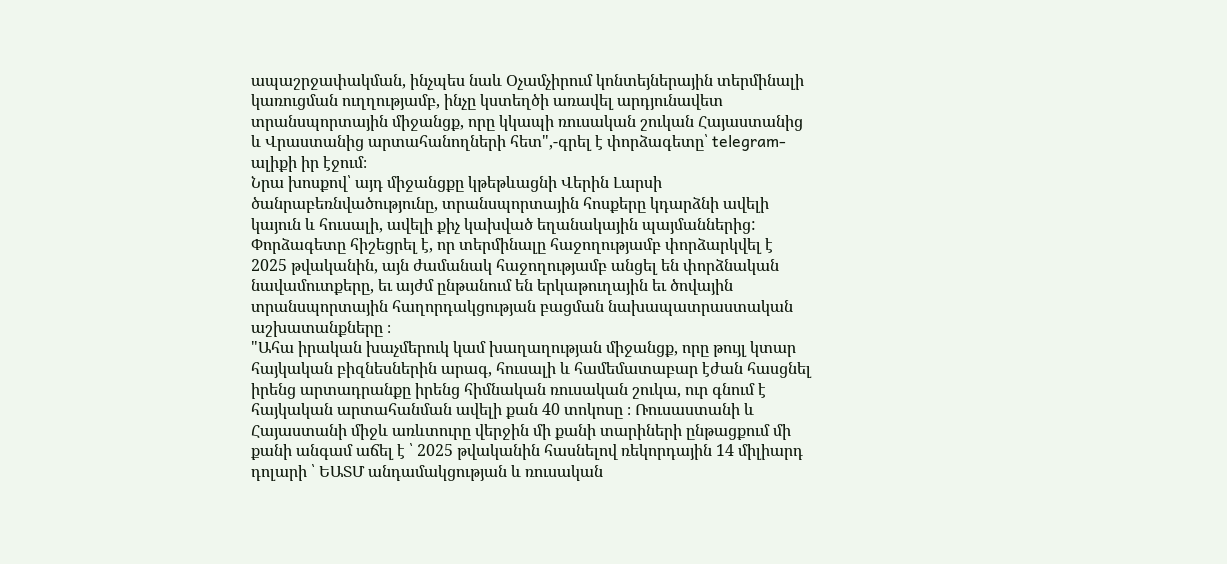ապաշրջափակման, ինչպես նաև Օչամչիրում կոնտեյներային տերմինալի կառուցման ուղղությամբ, ինչը կստեղծի առավել արդյունավետ տրանսպորտային միջանցք, որը կկապի ռուսական շուկան Հայաստանից և Վրաստանից արտահանողների հետ",-գրել է փորձագետը՝ telegram-ալիքի իր էջում։
Նրա խոսքով՝ այդ միջանցքը կթեթևացնի Վերին Լարսի ծանրաբեռնվածությունը, տրանսպորտային հոսքերը կդարձնի ավելի կայուն և հուսալի, ավելի քիչ կախված եղանակային պայմաններից: Փորձագետը հիշեցրել է, որ տերմինալը հաջողությամբ փորձարկվել է 2025 թվականին, այն ժամանակ հաջողությամբ անցել են փորձնական նավամուտքերը, եւ այժմ ընթանում են երկաթուղային եւ ծովային տրանսպորտային հաղորդակցության բացման նախապատրաստական աշխատանքները ։
"Ահա իրական խաչմերուկ կամ խաղաղության միջանցք, որը թույլ կտար հայկական բիզնեսներին արագ, հուսալի և համեմատաբար էժան հասցնել իրենց արտադրանքը իրենց հիմնական ռուսական շուկա, ուր գնում է հայկական արտահանման ավելի քան 40 տոկոսը ։ Ռուսաստանի և Հայաստանի միջև առևտուրը վերջին մի քանի տարիների ընթացքում մի քանի անգամ աճել է ՝ 2025 թվականին հասնելով ռեկորդային 14 միլիարդ դոլարի ՝ ԵԱՏՄ անդամակցության և ռուսական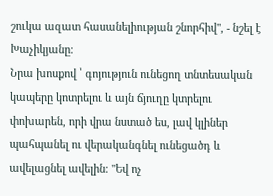շուկա ազատ հասանելիության շնորհիվ", - նշել է Խաչիկյանը։
Նրա խոսքով ՝ գոյություն ունեցող տնտեսական կապերը կոտրելու և այն ճյուղը կտրելու փոխարեն, որի վրա նստած ես, լավ կլիներ պահպանել ու վերականգնել ունեցածդ և ավելացնել ավելին։ "Եվ ոչ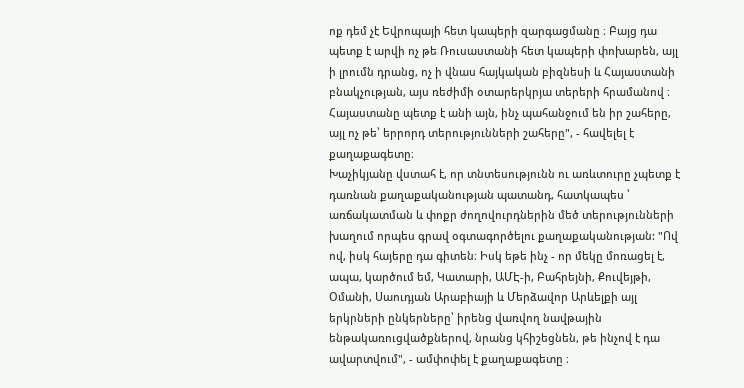ոք դեմ չէ Եվրոպայի հետ կապերի զարգացմանը ։ Բայց դա պետք է արվի ոչ թե Ռուսաստանի հետ կապերի փոխարեն, այլ ի լրումն դրանց, ոչ ի վնաս հայկական բիզնեսի և Հայաստանի բնակչության, այս ռեժիմի օտարերկրյա տերերի հրամանով ։ Հայաստանը պետք է անի այն, ինչ պահանջում են իր շահերը, այլ ոչ թե՝ երրորդ տերությունների շահերը", - հավելել է քաղաքագետը։
Խաչիկյանը վստահ է, որ տնտեսությունն ու առևտուրը չպետք է դառնան քաղաքականության պատանդ, հատկապես ՝ առճակատման և փոքր ժողովուրդներին մեծ տերությունների խաղում որպես գրավ օգտագործելու քաղաքականության: "Ով ով, իսկ հայերը դա գիտեն։ Իսկ եթե ինչ - որ մեկը մոռացել է, ապա, կարծում եմ, Կատարի, ԱՄԷ-ի, Բահրեյնի, Քուվեյթի, Օմանի, Սաուդյան Արաբիայի և Մերձավոր Արևելքի այլ երկրների ընկերները՝ իրենց վառվող նավթային ենթակառուցվածքներով, նրանց կհիշեցնեն, թե ինչով է դա ավարտվում", - ամփոփել է քաղաքագետը ։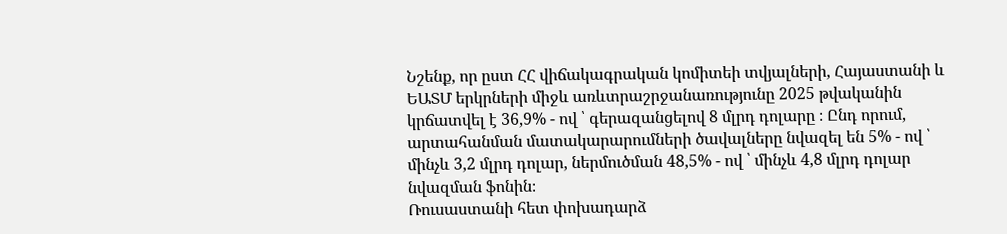Նշենք, որ ըստ ՀՀ վիճակագրական կոմիտեի տվյալների, Հայաստանի և ԵԱՏՄ երկրների միջև առևտրաշրջանառությունը 2025 թվականին կրճատվել է 36,9% - ով ՝ գերազանցելով 8 մլրդ դոլարը ։ Ընդ որում, արտահանման մատակարարումների ծավալները նվազել են 5% - ով ՝ մինչև 3,2 մլրդ դոլար, ներմուծման 48,5% - ով ՝ մինչև 4,8 մլրդ դոլար նվազման ֆոնին։
Ռուսաստանի հետ փոխադարձ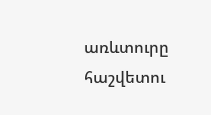առևտուրը հաշվետու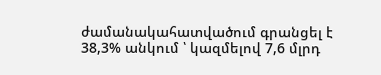ժամանակահատվածում գրանցել է 38,3% անկում ՝ կազմելով 7,6 մլրդ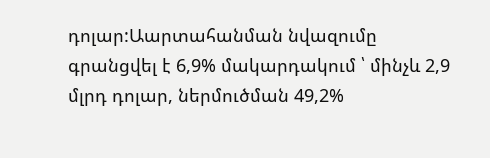դոլար:Աարտահանման նվազումը գրանցվել է 6,9% մակարդակում ՝ մինչև 2,9 մլրդ դոլար, ներմուծման 49,2%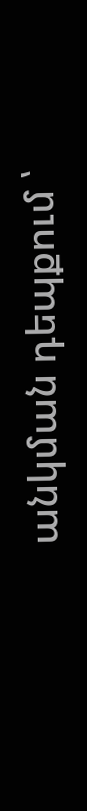անկման դեպքում ՝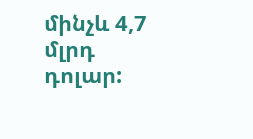մինչև 4,7 մլրդ դոլար: